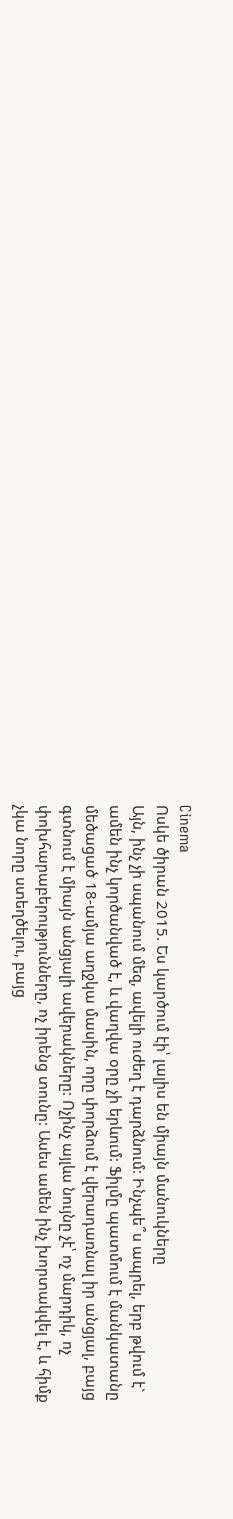Cinema
Ոսկե ծիրան 2015. Ես կարծում էի՝ լալիս են միայն մանուկները
Այն, ինչ չի սպանում մեզ, ավելի ուժեղ է դարձնում: Ինչպե՞ս ապրել, երբ թվում է` ամեն ինչ կործանված է, և վաղվա օրը չի երևում: Ֆիլմը պատմում է մանկատանը մեծացած 18-ամյա աղջկա մասին, որը փորձում է վերադառնալ իր անցյալ, բայց գտնում է միայն անցյալի ավերակները: Ոչինչ այլևս նույնը չէ՝ ոչ մարդիկ, ոչ փոխհարաբերությունները, ոչ իրենց տունը: Ասես ամեն ինչ խորտակվել է, և հիմք չկա նորը ստեղծելու, բայց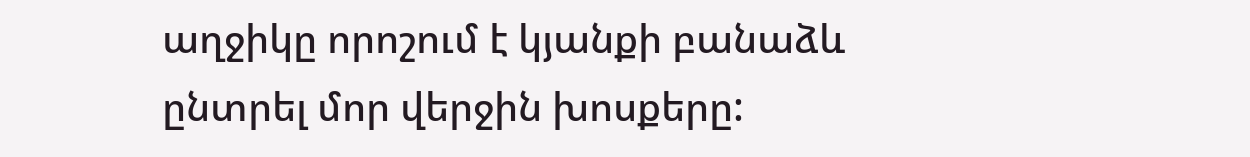աղջիկը որոշում է կյանքի բանաձև ընտրել մոր վերջին խոսքերը: